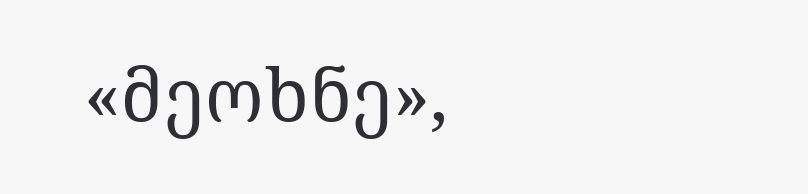«მეოხნე»,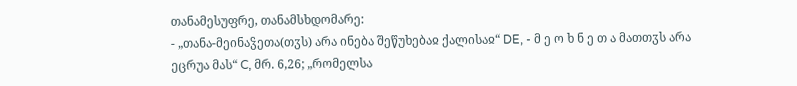თანამესუფრე, თანამსხდომარე:
- „თანა-მეინაჴეთა(თჳს) არა ინება შეწუხებაჲ ქალისაჲ“ DE, - მ ე ო ხ ნ ე თ ა მათთჳს არა ეცრუა მას“ C, მრ. 6,26; „რომელსა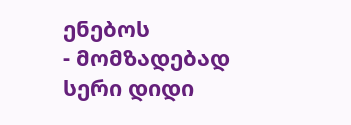ენებოს
- მომზადებად სერი დიდი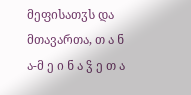მეფისათჳს და მთავართა, თ ა ნ ა-მ ე ი ნ ა ჴ ე თ ა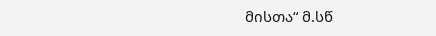მისთა“ მ.სწ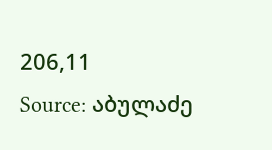206,11
Source: აბულაძე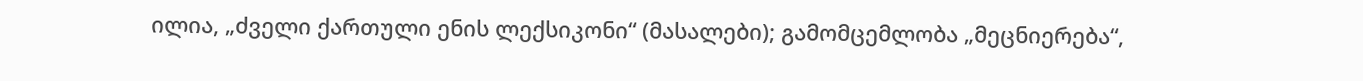ილია, „ძველი ქართული ენის ლექსიკონი“ (მასალები); გამომცემლობა „მეცნიერება“,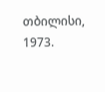თბილისი, 1973.